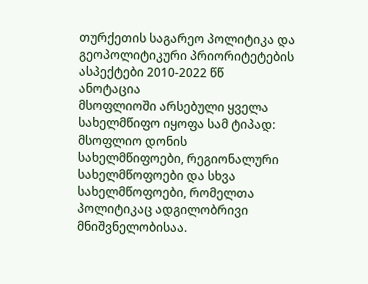თურქეთის საგარეო პოლიტიკა და გეოპოლიტიკური პრიორიტეტების ასპექტები 2010-2022 წწ
ანოტაცია
მსოფლიოში არსებული ყველა სახელმწიფო იყოფა სამ ტიპად: მსოფლიო დონის სახელმწიფოები, რეგიონალური სახელმწოფოები და სხვა სახელმწოფოები, რომელთა პოლიტიკაც ადგილობრივი მნიშვნელობისაა.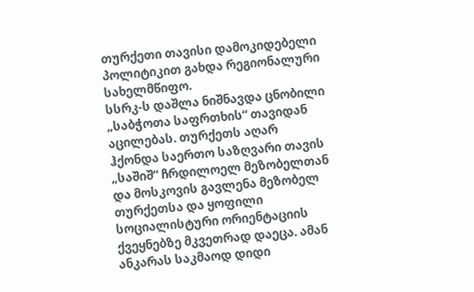თურქეთი თავისი დამოკიდებელი პოლიტიკით გახდა რეგიონალური სახელმწიფო.
სსრკ-ს დაშლა ნიშნავდა ცნობილი „საბჭოთა საფრთხის“ თავიდან აცილებას. თურქეთს აღარ ჰქონდა საერთო საზღვარი თავის „საშიშ“ ჩრდილოელ მეზობელთან და მოსკოვის გავლენა მეზობელ თურქეთსა და ყოფილი სოციალისტური ორიენტაციის ქვეყნებზე მკვეთრად დაეცა. ამან ანკარას საკმაოდ დიდი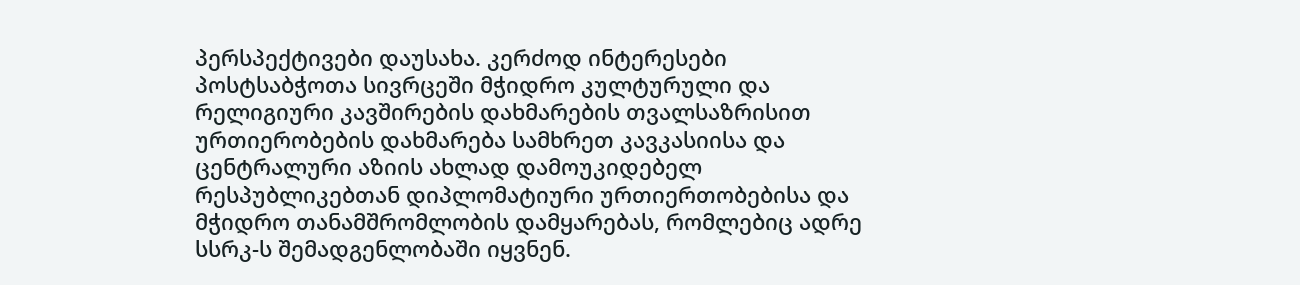პერსპექტივები დაუსახა. კერძოდ ინტერესები პოსტსაბჭოთა სივრცეში მჭიდრო კულტურული და რელიგიური კავშირების დახმარების თვალსაზრისით ურთიერობების დახმარება სამხრეთ კავკასიისა და ცენტრალური აზიის ახლად დამოუკიდებელ რესპუბლიკებთან დიპლომატიური ურთიერთობებისა და მჭიდრო თანამშრომლობის დამყარებას, რომლებიც ადრე სსრკ-ს შემადგენლობაში იყვნენ.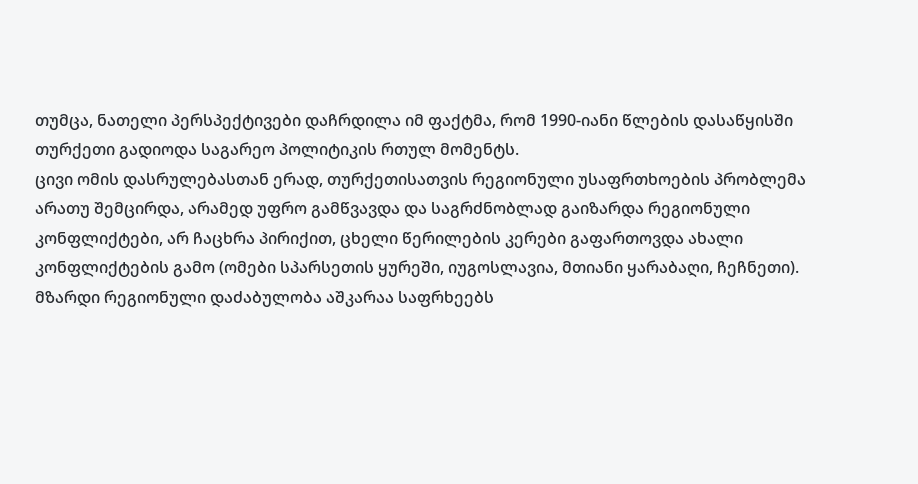თუმცა, ნათელი პერსპექტივები დაჩრდილა იმ ფაქტმა, რომ 1990-იანი წლების დასაწყისში თურქეთი გადიოდა საგარეო პოლიტიკის რთულ მომენტს.
ცივი ომის დასრულებასთან ერად, თურქეთისათვის რეგიონული უსაფრთხოების პრობლემა არათუ შემცირდა, არამედ უფრო გამწვავდა და საგრძნობლად გაიზარდა რეგიონული კონფლიქტები, არ ჩაცხრა პირიქით, ცხელი წერილების კერები გაფართოვდა ახალი კონფლიქტების გამო (ომები სპარსეთის ყურეში, იუგოსლავია, მთიანი ყარაბაღი, ჩეჩნეთი). მზარდი რეგიონული დაძაბულობა აშკარაა საფრხეებს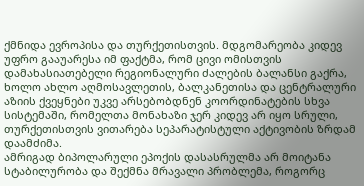ქმნიდა ევროპისა და თურქეთისთვის. მდგომარეობა კიდევ უფრო გააუარესა იმ ფაქტმა, რომ ცივი ომისთვის დამახასიათებელი რეგიონალური ძალების ბალანსი გაქრა, ხოლო ახლო აღმოსავლეთის, ბალკანეთისა და ცენტრალური აზიის ქვეყნები უკვე არსებობდნენ კოორდინატების სხვა სისტემაში, რომელთა მონახაზი ჯერ კიდევ არ იყო სრული, თურქეთისთვის ვითარება სეპარატისტული აქტივობის ზრდამ დაამძიმა.
ამრიგად ბიპოლარული ეპოქის დასასრულმა არ მოიტანა სტაბილურობა და შექმნა მრავალი პრობლემა, როგორც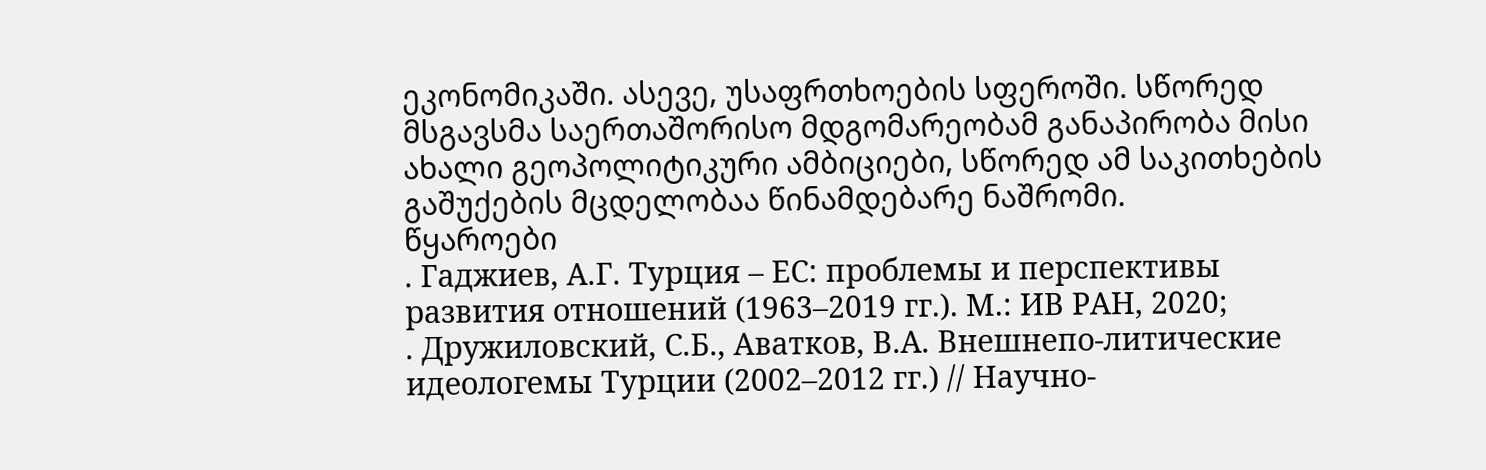ეკონომიკაში. ასევე, უსაფრთხოების სფეროში. სწორედ მსგავსმა საერთაშორისო მდგომარეობამ განაპირობა მისი ახალი გეოპოლიტიკური ამბიციები, სწორედ ამ საკითხების გაშუქების მცდელობაა წინამდებარე ნაშრომი.
წყაროები
. Гаджиев, А.Г. Турция – ЕС: проблемы и перспективы развития отношений (1963–2019 гг.). М.: ИВ РАН, 2020;
. Дружиловский, С.Б., Аватков, В.А. Внешнепо-литические идеологемы Турции (2002–2012 гг.) // Научно-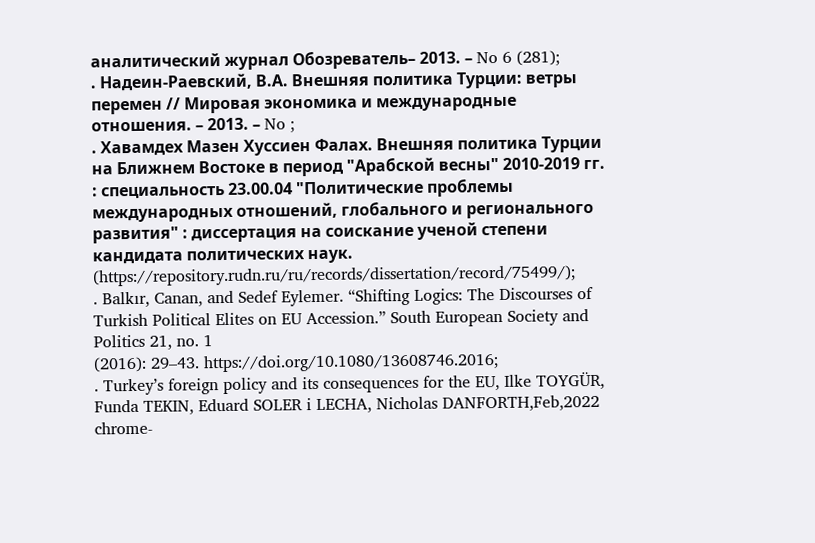аналитический журнал Обозреватель– 2013. – No 6 (281);
. Надеин-Раевский, В.А. Внешняя политика Турции: ветры перемен // Мировая экономика и международные отношения. – 2013. – No ;
. Хавамдех Мазен Хуссиен Фалах. Внешняя политика Турции на Ближнем Востоке в период "Арабской весны" 2010-2019 гг. : специальность 23.00.04 "Политические проблемы международных отношений, глобального и регионального развития" : диссертация на соискание ученой степени кандидата политических наук. (https://repository.rudn.ru/ru/records/dissertation/record/75499/);
. Balkır, Canan, and Sedef Eylemer. “Shifting Logics: The Discourses of Turkish Political Elites on EU Accession.” South European Society and Politics 21, no. 1
(2016): 29–43. https://doi.org/10.1080/13608746.2016;
. Turkey’s foreign policy and its consequences for the EU, Ilke TOYGÜR, Funda TEKIN, Eduard SOLER i LECHA, Nicholas DANFORTH,Feb,2022 chrome-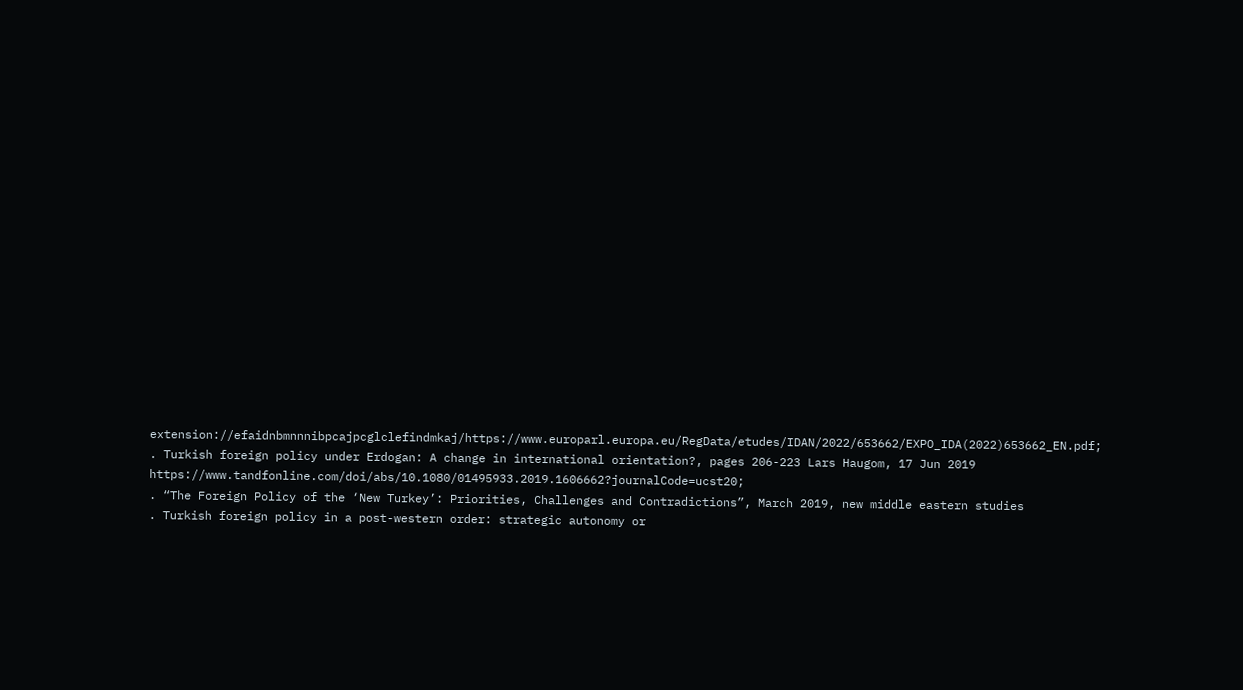extension://efaidnbmnnnibpcajpcglclefindmkaj/https://www.europarl.europa.eu/RegData/etudes/IDAN/2022/653662/EXPO_IDA(2022)653662_EN.pdf;
. Turkish foreign policy under Erdogan: A change in international orientation?, pages 206-223 Lars Haugom, 17 Jun 2019 https://www.tandfonline.com/doi/abs/10.1080/01495933.2019.1606662?journalCode=ucst20;
. “The Foreign Policy of the ‘New Turkey’: Priorities, Challenges and Contradictions”, March 2019, new middle eastern studies
. Turkish foreign policy in a post-western order: strategic autonomy or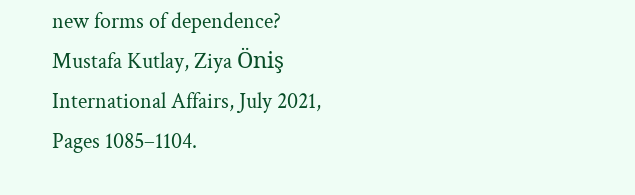new forms of dependence? Mustafa Kutlay, Ziya Öniş International Affairs, July 2021, Pages 1085–1104.